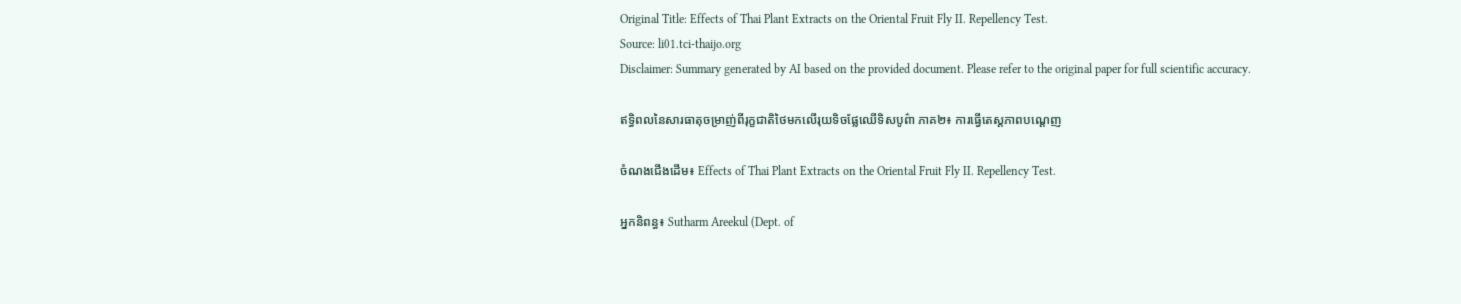Original Title: Effects of Thai Plant Extracts on the Oriental Fruit Fly II. Repellency Test.
Source: li01.tci-thaijo.org
Disclaimer: Summary generated by AI based on the provided document. Please refer to the original paper for full scientific accuracy.

ឥទ្ធិពលនៃសារធាតុចម្រាញ់ពីរុក្ខជាតិថៃមកលើរុយទិចផ្លែឈើទិសបូព៌ា ភាគ២៖ ការធ្វើតេស្តភាពបណ្តេញ

ចំណងជើងដើម៖ Effects of Thai Plant Extracts on the Oriental Fruit Fly II. Repellency Test.

អ្នកនិពន្ធ៖ Sutharm Areekul (Dept. of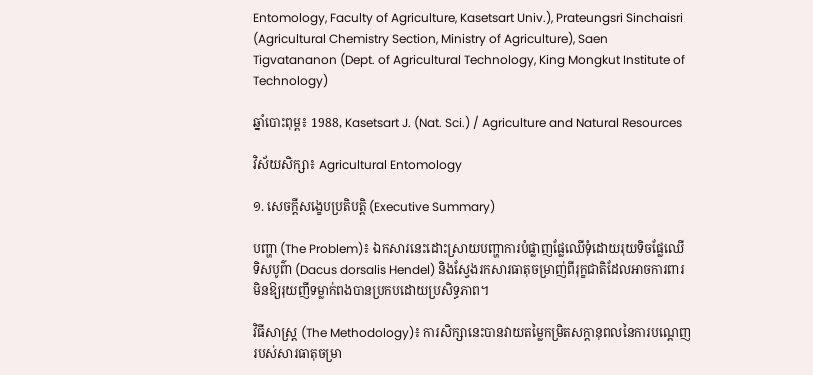Entomology, Faculty of Agriculture, Kasetsart Univ.), Prateungsri Sinchaisri (Agricultural Chemistry Section, Ministry of Agriculture), Saen Tigvatananon (Dept. of Agricultural Technology, King Mongkut Institute of Technology)

ឆ្នាំបោះពុម្ព៖ 1988, Kasetsart J. (Nat. Sci.) / Agriculture and Natural Resources

វិស័យសិក្សា៖ Agricultural Entomology

១. សេចក្តីសង្ខេបប្រតិបត្តិ (Executive Summary)

បញ្ហា (The Problem)៖ ឯកសារនេះដោះស្រាយបញ្ហាការបំផ្លាញផ្លែឈើទុំដោយរុយទិចផ្លែឈើទិសបូព៌ា (Dacus dorsalis Hendel) និងស្វែងរកសារធាតុចម្រាញ់ពីរុក្ខជាតិដែលអាចការពារមិនឱ្យរុយញីទម្លាក់ពងបានប្រកបដោយប្រសិទ្ធភាព។

វិធីសាស្ត្រ (The Methodology)៖ ការសិក្សានេះបានវាយតម្លៃកម្រិតសក្តានុពលនៃការបណ្តេញរបស់សារធាតុចម្រា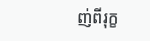ញ់ពីរុក្ខ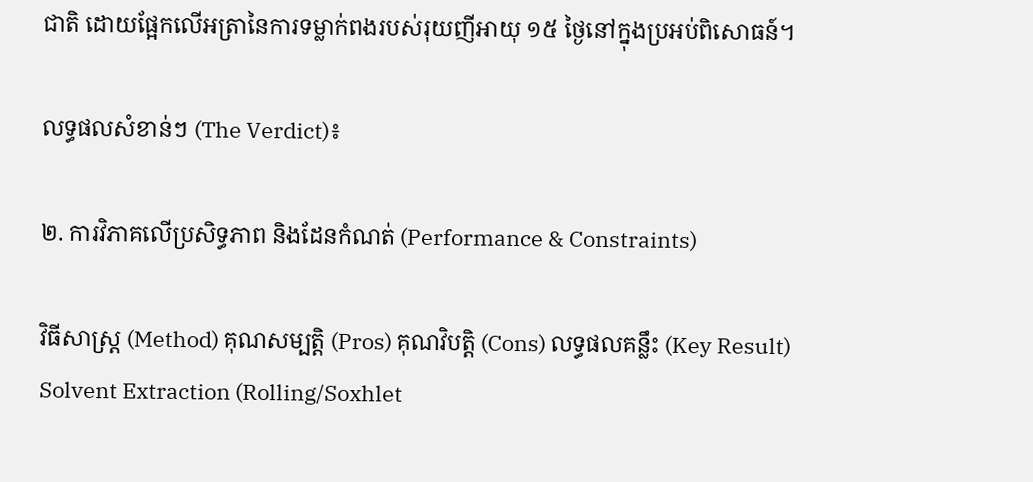ជាតិ ដោយផ្អែកលើអត្រានៃការទម្លាក់ពងរបស់រុយញីអាយុ ១៥ ថ្ងៃនៅក្នុងប្រអប់ពិសោធន៍។

លទ្ធផលសំខាន់ៗ (The Verdict)៖

២. ការវិភាគលើប្រសិទ្ធភាព និងដែនកំណត់ (Performance & Constraints)

វិធីសាស្ត្រ (Method) គុណសម្បត្តិ (Pros) គុណវិបត្តិ (Cons) លទ្ធផលគន្លឹះ (Key Result)
Solvent Extraction (Rolling/Soxhlet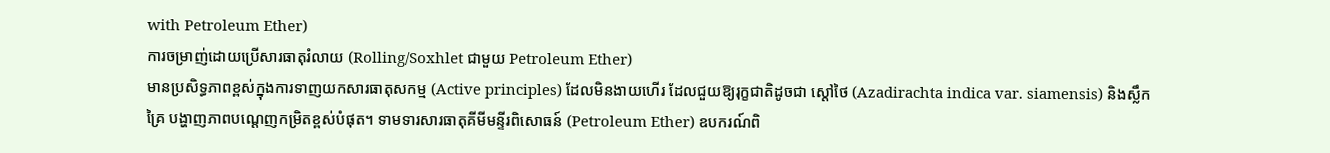with Petroleum Ether)
ការចម្រាញ់ដោយប្រើសារធាតុរំលាយ (Rolling/Soxhlet ជាមួយ Petroleum Ether)
មានប្រសិទ្ធភាពខ្ពស់ក្នុងការទាញយកសារធាតុសកម្ម (Active principles) ដែលមិនងាយហើរ ដែលជួយឱ្យរុក្ខជាតិដូចជា ស្តៅថៃ (Azadirachta indica var. siamensis) និងស្លឹកគ្រៃ បង្ហាញភាពបណ្តេញកម្រិតខ្ពស់បំផុត។ ទាមទារសារធាតុគីមីមន្ទីរពិសោធន៍ (Petroleum Ether) ឧបករណ៍ពិ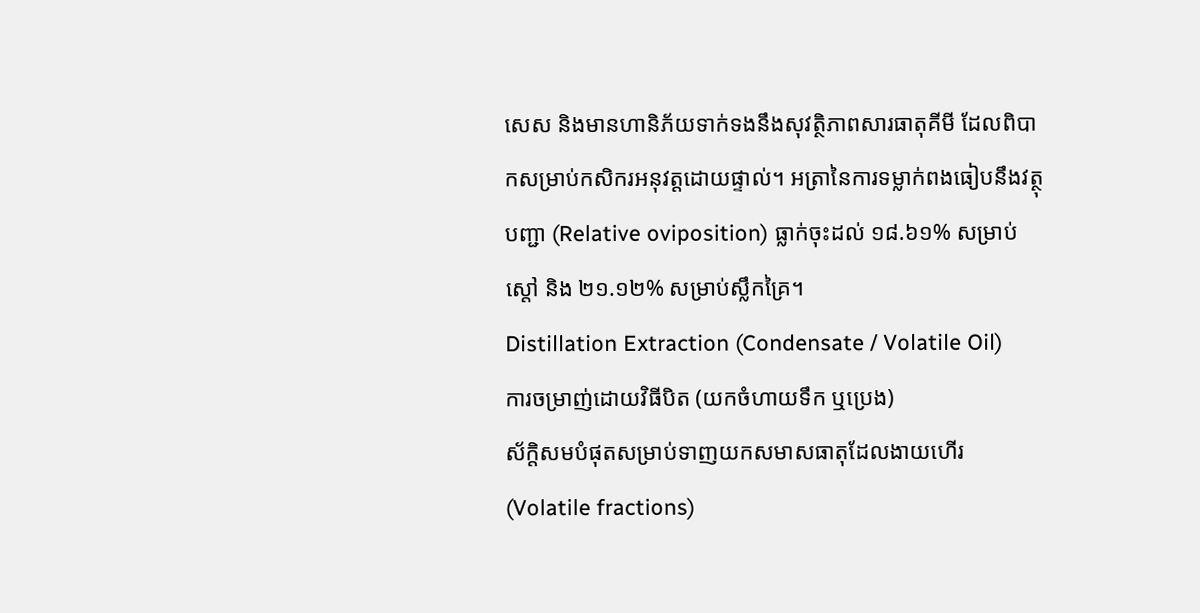សេស និងមានហានិភ័យទាក់ទងនឹងសុវត្ថិភាពសារធាតុគីមី ដែលពិបាកសម្រាប់កសិករអនុវត្តដោយផ្ទាល់។ អត្រានៃការទម្លាក់ពងធៀបនឹងវត្ថុបញ្ជា (Relative oviposition) ធ្លាក់ចុះដល់ ១៨.៦១% សម្រាប់ស្តៅ និង ២១.១២% សម្រាប់ស្លឹកគ្រៃ។
Distillation Extraction (Condensate / Volatile Oil)
ការចម្រាញ់ដោយវិធីបិត (យកចំហាយទឹក ឬប្រេង)
ស័ក្តិសមបំផុតសម្រាប់ទាញយកសមាសធាតុដែលងាយហើរ (Volatile fractions)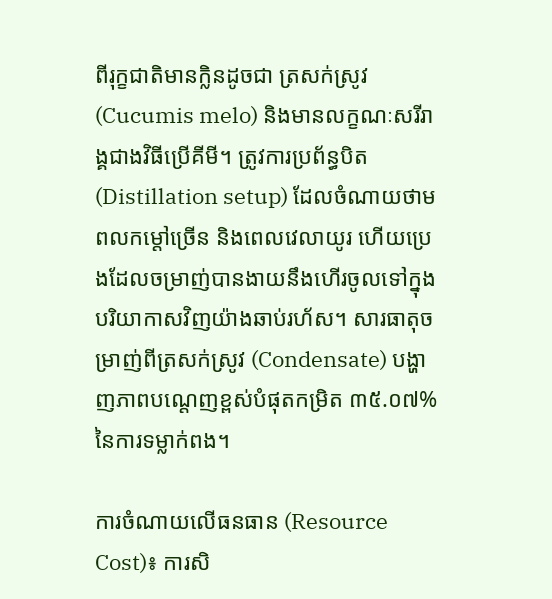ពីរុក្ខជាតិមានក្លិនដូចជា ត្រសក់ស្រូវ (Cucumis melo) និងមានលក្ខណៈសរីរាង្គជាងវិធីប្រើគីមី។ ត្រូវការប្រព័ន្ធបិត (Distillation setup) ដែលចំណាយថាមពលកម្ដៅច្រើន និងពេលវេលាយូរ ហើយប្រេងដែលចម្រាញ់បានងាយនឹងហើរចូលទៅក្នុងបរិយាកាសវិញយ៉ាងឆាប់រហ័ស។ សារធាតុចម្រាញ់ពីត្រសក់ស្រូវ (Condensate) បង្ហាញភាពបណ្តេញខ្ពស់បំផុតកម្រិត ៣៥.០៧% នៃការទម្លាក់ពង។

ការចំណាយលើធនធាន (Resource Cost)៖ ការសិ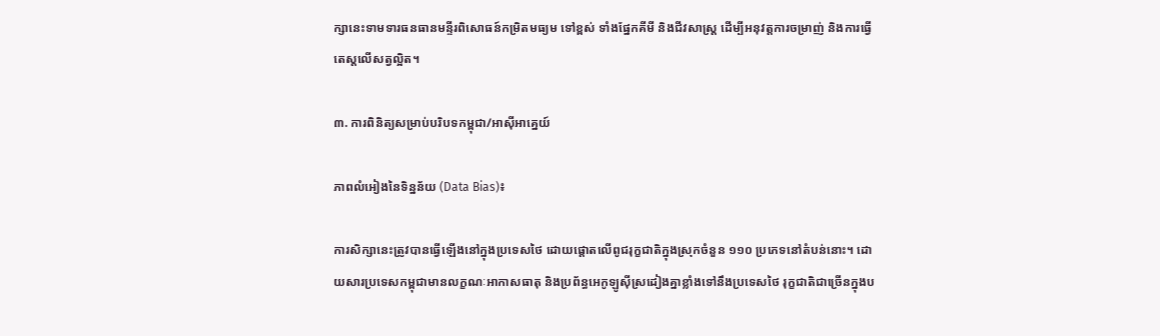ក្សានេះទាមទារធនធានមន្ទីរពិសោធន៍កម្រិតមធ្យម ទៅខ្ពស់ ទាំងផ្នែកគីមី និងជីវសាស្ត្រ ដើម្បីអនុវត្តការចម្រាញ់ និងការធ្វើតេស្តលើសត្វល្អិត។

៣. ការពិនិត្យសម្រាប់បរិបទកម្ពុជា/អាស៊ីអាគ្នេយ៍

ភាពលំអៀងនៃទិន្នន័យ (Data Bias)៖

ការសិក្សានេះត្រូវបានធ្វើឡើងនៅក្នុងប្រទេសថៃ ដោយផ្តោតលើពូជរុក្ខជាតិក្នុងស្រុកចំនួន ១១០ ប្រភេទនៅតំបន់នោះ។ ដោយសារប្រទេសកម្ពុជាមានលក្ខណៈអាកាសធាតុ និងប្រព័ន្ធអេកូឡូស៊ីស្រដៀងគ្នាខ្លាំងទៅនឹងប្រទេសថៃ រុក្ខជាតិជាច្រើនក្នុងប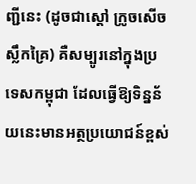ញ្ជីនេះ (ដូចជាស្តៅ ក្រូចសើច ស្លឹកគ្រៃ) គឺសម្បូរនៅក្នុងប្រទេសកម្ពុជា ដែលធ្វើឱ្យទិន្នន័យនេះមានអត្ថប្រយោជន៍ខ្ពស់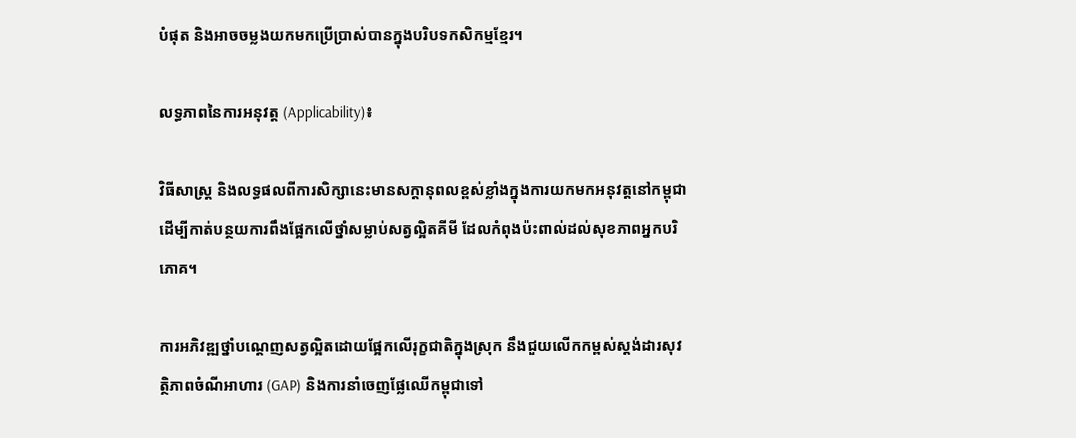បំផុត និងអាចចម្លងយកមកប្រើប្រាស់បានក្នុងបរិបទកសិកម្មខ្មែរ។

លទ្ធភាពនៃការអនុវត្ត (Applicability)៖

វិធីសាស្ត្រ និងលទ្ធផលពីការសិក្សានេះមានសក្តានុពលខ្ពស់ខ្លាំងក្នុងការយកមកអនុវត្តនៅកម្ពុជា ដើម្បីកាត់បន្ថយការពឹងផ្អែកលើថ្នាំសម្លាប់សត្វល្អិតគីមី ដែលកំពុងប៉ះពាល់ដល់សុខភាពអ្នកបរិភោគ។

ការអភិវឌ្ឍថ្នាំបណ្តេញសត្វល្អិតដោយផ្អែកលើរុក្ខជាតិក្នុងស្រុក នឹងជួយលើកកម្ពស់ស្តង់ដារសុវត្ថិភាពចំណីអាហារ (GAP) និងការនាំចេញផ្លែឈើកម្ពុជាទៅ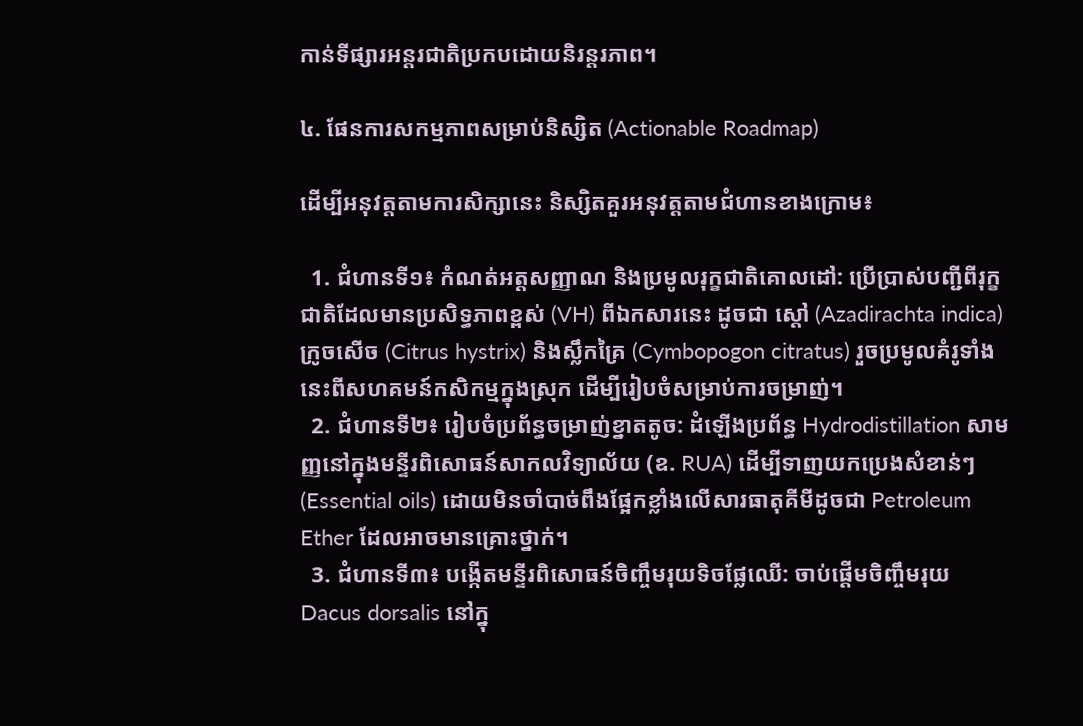កាន់ទីផ្សារអន្តរជាតិប្រកបដោយនិរន្តរភាព។

៤. ផែនការសកម្មភាពសម្រាប់និស្សិត (Actionable Roadmap)

ដើម្បីអនុវត្តតាមការសិក្សានេះ និស្សិតគួរអនុវត្តតាមជំហានខាងក្រោម៖

  1. ជំហានទី១៖ កំណត់អត្តសញ្ញាណ និងប្រមូលរុក្ខជាតិគោលដៅ: ប្រើប្រាស់បញ្ជីពីរុក្ខជាតិដែលមានប្រសិទ្ធភាពខ្ពស់ (VH) ពីឯកសារនេះ ដូចជា ស្តៅ (Azadirachta indica) ក្រូចសើច (Citrus hystrix) និងស្លឹកគ្រៃ (Cymbopogon citratus) រួចប្រមូលគំរូទាំងនេះពីសហគមន៍កសិកម្មក្នុងស្រុក ដើម្បីរៀបចំសម្រាប់ការចម្រាញ់។
  2. ជំហានទី២៖ រៀបចំប្រព័ន្ធចម្រាញ់ខ្នាតតូច: ដំឡើងប្រព័ន្ធ Hydrodistillation សាមញ្ញនៅក្នុងមន្ទីរពិសោធន៍សាកលវិទ្យាល័យ (ឧ. RUA) ដើម្បីទាញយកប្រេងសំខាន់ៗ (Essential oils) ដោយមិនចាំបាច់ពឹងផ្អែកខ្លាំងលើសារធាតុគីមីដូចជា Petroleum Ether ដែលអាចមានគ្រោះថ្នាក់។
  3. ជំហានទី៣៖ បង្កើតមន្ទីរពិសោធន៍ចិញ្ចឹមរុយទិចផ្លែឈើ: ចាប់ផ្តើមចិញ្ចឹមរុយ Dacus dorsalis នៅក្នុ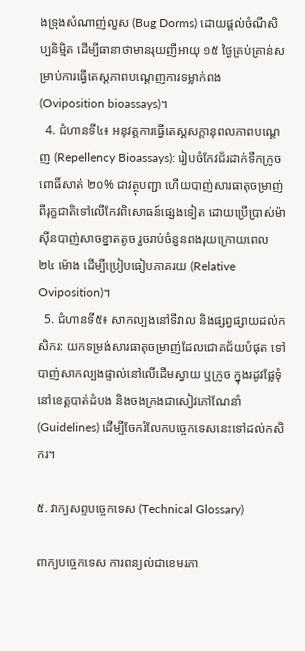ងទ្រុងសំណាញ់លួស (Bug Dorms) ដោយផ្តល់ចំណីសិប្បនិម្មិត ដើម្បីធានាថាមានរុយញីអាយុ ១៥ ថ្ងៃគ្រប់គ្រាន់សម្រាប់ការធ្វើតេស្តភាពបណ្តេញការទម្លាក់ពង (Oviposition bioassays)។
  4. ជំហានទី៤៖ អនុវត្តការធ្វើតេស្តសក្តានុពលភាពបណ្តេញ (Repellency Bioassays): រៀបចំកែវជ័រដាក់ទឹកក្រូចពោធិ៍សាត់ ២០% ជាវត្ថុបញ្ជា ហើយបាញ់សារធាតុចម្រាញ់ពីរុក្ខជាតិទៅលើកែវពិសោធន៍ផ្សេងទៀត ដោយប្រើប្រាស់ម៉ាស៊ីនបាញ់សាចខ្នាតតូច រួចរាប់ចំនួនពងរុយក្រោយពេល ២៤ ម៉ោង ដើម្បីប្រៀបធៀបភាគរយ (Relative Oviposition)។
  5. ជំហានទី៥៖ សាកល្បងនៅទីវាល និងផ្សព្វផ្សាយដល់កសិករ: យកទម្រង់សារធាតុចម្រាញ់ដែលជោគជ័យបំផុត ទៅបាញ់សាកល្បងផ្ទាល់នៅលើដើមស្វាយ ឬក្រូច ក្នុងរដូវផ្លែទុំនៅខេត្តបាត់ដំបង និងចងក្រងជាសៀវភៅណែនាំ (Guidelines) ដើម្បីចែករំលែកបច្ចេកទេសនេះទៅដល់កសិករ។

៥. វាក្យសព្ទបច្ចេកទេស (Technical Glossary)

ពាក្យបច្ចេកទេស ការពន្យល់ជាខេមរភា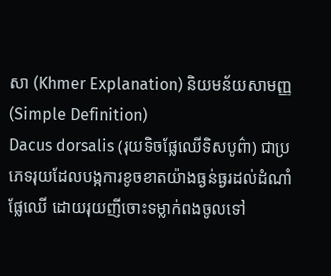សា (Khmer Explanation) និយមន័យសាមញ្ញ (Simple Definition)
Dacus dorsalis (រុយទិចផ្លែឈើទិសបូព៌ា) ជាប្រភេទរុយដែលបង្កការខូចខាតយ៉ាងធ្ងន់ធ្ងរដល់ដំណាំផ្លែឈើ ដោយរុយញីចោះទម្លាក់ពងចូលទៅ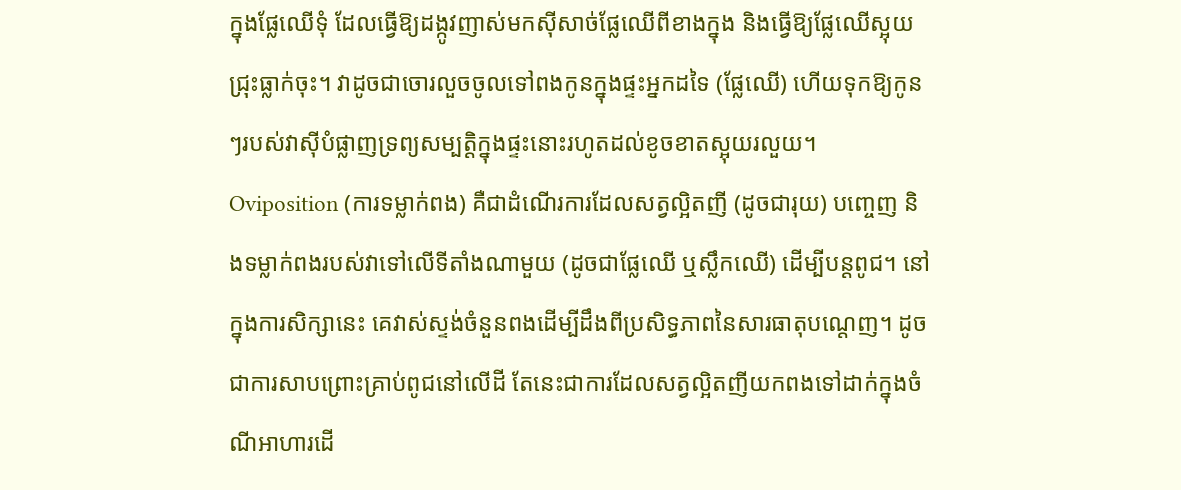ក្នុងផ្លែឈើទុំ ដែលធ្វើឱ្យដង្កូវញាស់មកស៊ីសាច់ផ្លែឈើពីខាងក្នុង និងធ្វើឱ្យផ្លែឈើស្អុយជ្រុះធ្លាក់ចុះ។ វាដូចជាចោរលួចចូលទៅពងកូនក្នុងផ្ទះអ្នកដទៃ (ផ្លែឈើ) ហើយទុកឱ្យកូនៗរបស់វាស៊ីបំផ្លាញទ្រព្យសម្បត្តិក្នុងផ្ទះនោះរហូតដល់ខូចខាតស្អុយរលួយ។
Oviposition (ការទម្លាក់ពង) គឺជាដំណើរការដែលសត្វល្អិតញី (ដូចជារុយ) បញ្ចេញ និងទម្លាក់ពងរបស់វាទៅលើទីតាំងណាមួយ (ដូចជាផ្លែឈើ ឬស្លឹកឈើ) ដើម្បីបន្តពូជ។ នៅក្នុងការសិក្សានេះ គេវាស់ស្ទង់ចំនួនពងដើម្បីដឹងពីប្រសិទ្ធភាពនៃសារធាតុបណ្តេញ។ ដូចជាការសាបព្រោះគ្រាប់ពូជនៅលើដី តែនេះជាការដែលសត្វល្អិតញីយកពងទៅដាក់ក្នុងចំណីអាហារដើ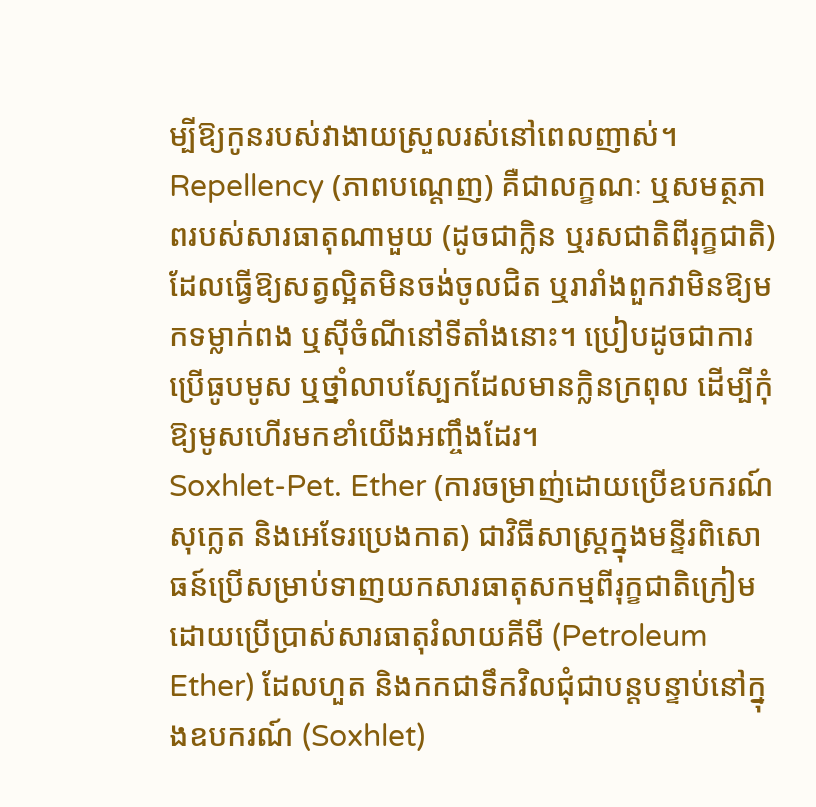ម្បីឱ្យកូនរបស់វាងាយស្រួលរស់នៅពេលញាស់។
Repellency (ភាពបណ្តេញ) គឺជាលក្ខណៈ ឬសមត្ថភាពរបស់សារធាតុណាមួយ (ដូចជាក្លិន ឬរសជាតិពីរុក្ខជាតិ) ដែលធ្វើឱ្យសត្វល្អិតមិនចង់ចូលជិត ឬរារាំងពួកវាមិនឱ្យមកទម្លាក់ពង ឬស៊ីចំណីនៅទីតាំងនោះ។ ប្រៀបដូចជាការប្រើធូបមូស ឬថ្នាំលាបស្បែកដែលមានក្លិនក្រពុល ដើម្បីកុំឱ្យមូសហើរមកខាំយើងអញ្ចឹងដែរ។
Soxhlet-Pet. Ether (ការចម្រាញ់ដោយប្រើឧបករណ៍សុក្លេត និងអេទែរប្រេងកាត) ជាវិធីសាស្ត្រក្នុងមន្ទីរពិសោធន៍ប្រើសម្រាប់ទាញយកសារធាតុសកម្មពីរុក្ខជាតិក្រៀម ដោយប្រើប្រាស់សារធាតុរំលាយគីមី (Petroleum Ether) ដែលហួត និងកកជាទឹកវិលជុំជាបន្តបន្ទាប់នៅក្នុងឧបករណ៍ (Soxhlet)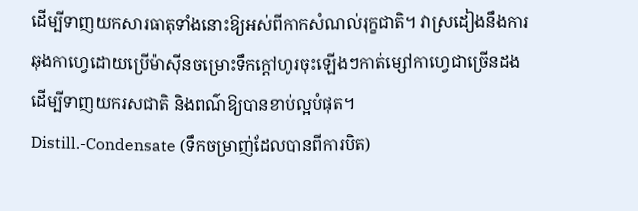ដើម្បីទាញយកសារធាតុទាំងនោះឱ្យអស់ពីកាកសំណល់រុក្ខជាតិ។ វាស្រដៀងនឹងការឆុងកាហ្វេដោយប្រើម៉ាស៊ីនចម្រោះទឹកក្តៅហូរចុះឡើងៗកាត់ម្សៅកាហ្វេជាច្រើនដង ដើម្បីទាញយករសជាតិ និងពណ៌ឱ្យបានខាប់ល្អបំផុត។
Distill.-Condensate (ទឹកចម្រាញ់ដែលបានពីការបិត)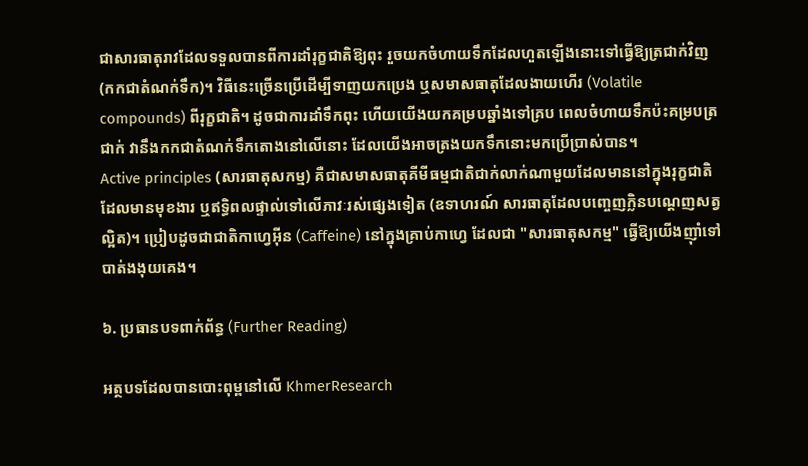ជាសារធាតុរាវដែលទទួលបានពីការដាំរុក្ខជាតិឱ្យពុះ រួចយកចំហាយទឹកដែលហួតឡើងនោះទៅធ្វើឱ្យត្រជាក់វិញ (កកជាតំណក់ទឹក)។ វិធីនេះច្រើនប្រើដើម្បីទាញយកប្រេង ឬសមាសធាតុដែលងាយហើរ (Volatile compounds) ពីរុក្ខជាតិ។ ដូចជាការដាំទឹកពុះ ហើយយើងយកគម្របឆ្នាំងទៅគ្រប ពេលចំហាយទឹកប៉ះគម្របត្រជាក់ វានឹងកកជាតំណក់ទឹកតោងនៅលើនោះ ដែលយើងអាចត្រងយកទឹកនោះមកប្រើប្រាស់បាន។
Active principles (សារធាតុសកម្ម) គឺជាសមាសធាតុគីមីធម្មជាតិជាក់លាក់ណាមួយដែលមាននៅក្នុងរុក្ខជាតិ ដែលមានមុខងារ ឬឥទ្ធិពលផ្ទាល់ទៅលើភាវៈរស់ផ្សេងទៀត (ឧទាហរណ៍ សារធាតុដែលបញ្ចេញក្លិនបណ្តេញសត្វល្អិត)។ ប្រៀបដូចជាជាតិកាហ្វេអ៊ីន (Caffeine) នៅក្នុងគ្រាប់កាហ្វេ ដែលជា "សារធាតុសកម្ម" ធ្វើឱ្យយើងញ៉ាំទៅបាត់ងងុយគេង។

៦. ប្រធានបទពាក់ព័ន្ធ (Further Reading)

អត្ថបទដែលបានបោះពុម្ពនៅលើ KhmerResearch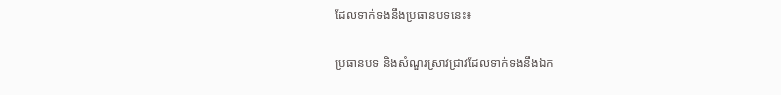ដែលទាក់ទងនឹងប្រធានបទនេះ៖

ប្រធានបទ និងសំណួរស្រាវជ្រាវដែលទាក់ទងនឹងឯក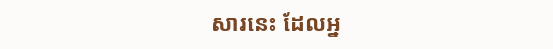សារនេះ ដែលអ្ន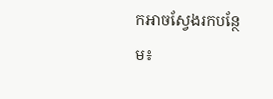កអាចស្វែងរកបន្ថែម៖